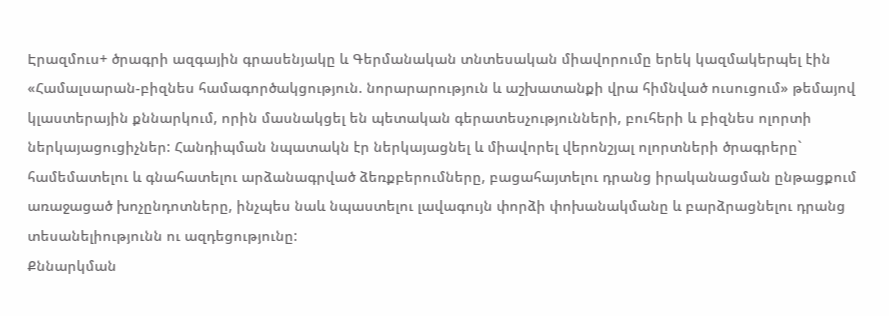Էրազմուս+ ծրագրի ազգային գրասենյակը և Գերմանական տնտեսական միավորումը երեկ կազմակերպել էին «Համալսարան-բիզնես համագործակցություն. նորարարություն և աշխատանքի վրա հիմնված ուսուցում» թեմայով կլաստերային քննարկում, որին մասնակցել են պետական գերատեսչությունների, բուհերի և բիզնես ոլորտի ներկայացուցիչներ: Հանդիպման նպատակն էր ներկայացնել և միավորել վերոնշյալ ոլորտների ծրագրերը` համեմատելու և գնահատելու արձանագրված ձեռքբերումները, բացահայտելու դրանց իրականացման ընթացքում առաջացած խոչընդոտները, ինչպես նաև նպաստելու լավագույն փորձի փոխանակմանը և բարձրացնելու դրանց տեսանելիությունն ու ազդեցությունը:
Քննարկման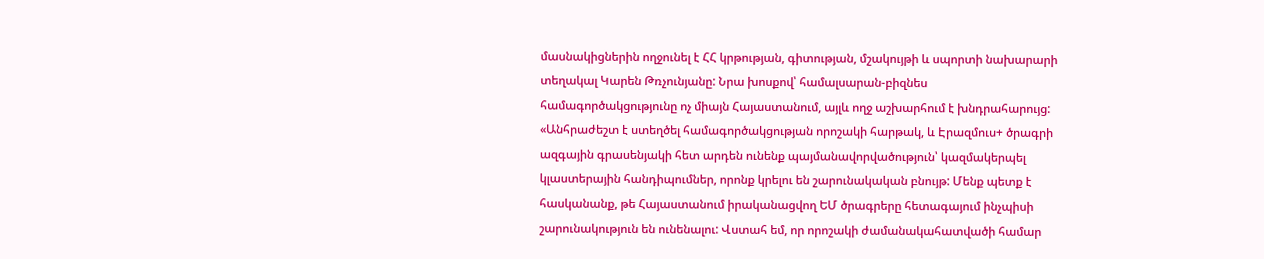մասնակիցներին ողջունել է ՀՀ կրթության, գիտության, մշակույթի և սպորտի նախարարի տեղակալ Կարեն Թռչունյանը: Նրա խոսքով՝ համալսարան-բիզնես համագործակցությունը ոչ միայն Հայաստանում, այլև ողջ աշխարհում է խնդրահարույց:
«Անհրաժեշտ է ստեղծել համագործակցության որոշակի հարթակ, և Էրազմուս+ ծրագրի ազգային գրասենյակի հետ արդեն ունենք պայմանավորվածություն՝ կազմակերպել կլաստերային հանդիպումներ, որոնք կրելու են շարունակական բնույթ: Մենք պետք է հասկանանք, թե Հայաստանում իրականացվող ԵՄ ծրագրերը հետագայում ինչպիսի շարունակություն են ունենալու: Վստահ եմ, որ որոշակի ժամանակահատվածի համար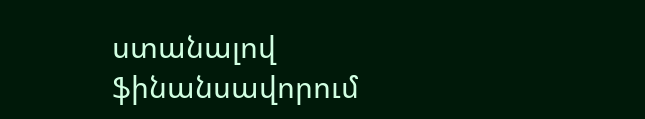ստանալով ֆինանսավորում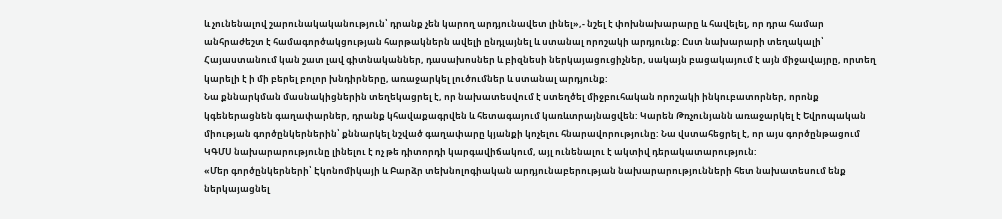և չունենալով շարունակականություն՝ դրանք չեն կարող արդյունավետ լինել»,- նշել է փոխնախարարը և հավելել, որ դրա համար անհրաժեշտ է համագործակցության հարթակներն ավելի ընդլայնել և ստանալ որոշակի արդյունք: Ըստ նախարարի տեղակալի՝ Հայաստանում կան շատ լավ գիտնականներ, դասախոսներ և բիզնեսի ներկայացուցիչներ, սակայն բացակայում է այն միջավայրը, որտեղ կարելի է ի մի բերել բոլոր խնդիրները, առաջարկել լուծումներ և ստանալ արդյունք:
Նա քննարկման մասնակիցներին տեղեկացրել է, որ նախատեսվում է ստեղծել միջբուհական որոշակի ինկուբատորներ, որոնք կգեներացնեն գաղափարներ, դրանք կհավաքագրվեն և հետագայում կառևտրայնացվեն: Կարեն Թռչունյանն առաջարկել է Եվրոպական միության գործընկերներին՝ քննարկել նշված գաղափարը կյանքի կոչելու հնարավորությունը: Նա վստահեցրել է, որ այս գործընթացում ԿԳՄՍ նախարարությունը լինելու է ոչ թե դիտորդի կարգավիճակում, այլ ունենալու է ակտիվ դերակատարություն:
«Մեր գործընկերների՝ Էկոնոմիկայի և Բարձր տեխնոլոգիական արդյունաբերության նախարարությունների հետ նախատեսում ենք ներկայացնել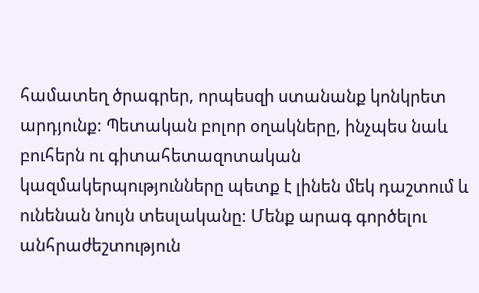համատեղ ծրագրեր, որպեսզի ստանանք կոնկրետ արդյունք: Պետական բոլոր օղակները, ինչպես նաև բուհերն ու գիտահետազոտական կազմակերպությունները պետք է լինեն մեկ դաշտում և ունենան նույն տեսլականը: Մենք արագ գործելու անհրաժեշտություն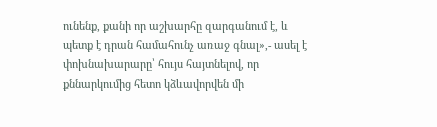ունենք, քանի որ աշխարհը զարգանում է, և պետք է դրան համահունչ առաջ գնալ»,- ասել է փոխնախարարը՝ հույս հայտնելով, որ քննարկումից հետո կձևավորվեն մի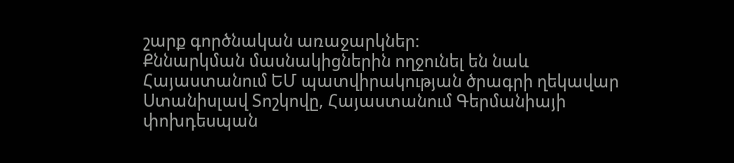շարք գործնական առաջարկներ:
Քննարկման մասնակիցներին ողջունել են նաև Հայաստանում ԵՄ պատվիրակության ծրագրի ղեկավար Ստանիսլավ Տոշկովը, Հայաստանում Գերմանիայի փոխդեսպան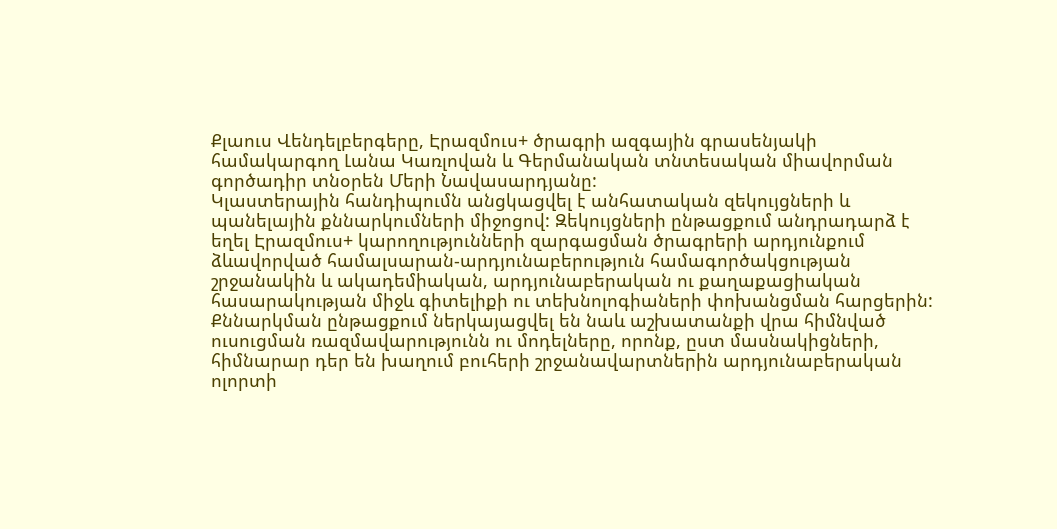Քլաուս Վենդելբերգերը, Էրազմուս+ ծրագրի ազգային գրասենյակի համակարգող Լանա Կառլովան և Գերմանական տնտեսական միավորման գործադիր տնօրեն Մերի Նավասարդյանը:
Կլաստերային հանդիպումն անցկացվել է անհատական զեկույցների և պանելային քննարկումների միջոցով: Զեկույցների ընթացքում անդրադարձ է եղել Էրազմուս+ կարողությունների զարգացման ծրագրերի արդյունքում ձևավորված համալսարան-արդյունաբերություն համագործակցության շրջանակին և ակադեմիական, արդյունաբերական ու քաղաքացիական հասարակության միջև գիտելիքի ու տեխնոլոգիաների փոխանցման հարցերին: Քննարկման ընթացքում ներկայացվել են նաև աշխատանքի վրա հիմնված ուսուցման ռազմավարությունն ու մոդելները, որոնք, ըստ մասնակիցների, հիմնարար դեր են խաղում բուհերի շրջանավարտներին արդյունաբերական ոլորտի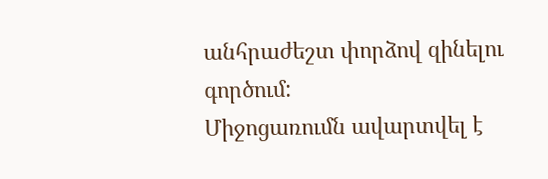անհրաժեշտ փորձով զինելու գործում:
Միջոցառումն ավարտվել է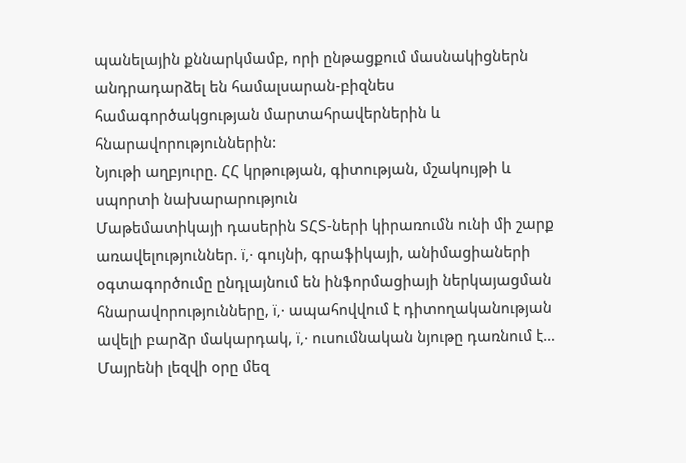պանելային քննարկմամբ, որի ընթացքում մասնակիցներն անդրադարձել են համալսարան-բիզնես համագործակցության մարտահրավերներին և հնարավորություններին:
Նյութի աղբյուրը. ՀՀ կրթության, գիտության, մշակույթի և սպորտի նախարարություն
Մաթեմատիկայի դասերին ՏՀՏ-ների կիրառումն ունի մի շարք առավելություններ. ï‚· գույնի, գրաֆիկայի, անիմացիաների օգտագործումը ընդլայնում են ինֆորմացիայի ներկայացման հնարավորությունները, ï‚· ապահովվում է դիտողականության ավելի բարձր մակարդակ, ï‚· ուսումնական նյութը դառնում է…
Մայրենի լեզվի օրը մեզ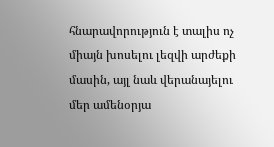հնարավորություն է տալիս ոչ միայն խոսելու լեզվի արժեքի մասին, այլ նաև վերանայելու մեր ամենօրյա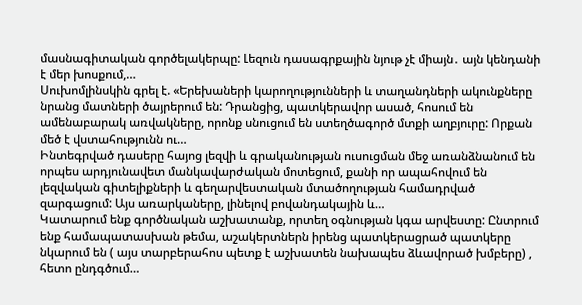մասնագիտական գործելակերպը: Լեզուն դասագրքային նյութ չէ միայն․ այն կենդանի է մեր խոսքում,…
Սուխոմլինսկին գրել է. «Երեխաների կարողությունների և տաղանդների ակունքները նրանց մատների ծայրերում են: Դրանցից, պատկերավոր ասած, հոսում են ամենաբարակ առվակները, որոնք սնուցում են ստեղծագործ մտքի աղբյուրը: Որքան մեծ է վստահությունն ու…
Ինտեգրված դասերը հայոց լեզվի և գրականության ուսուցման մեջ առանձնանում են որպես արդյունավետ մանկավարժական մոտեցում, քանի որ ապահովում են լեզվական գիտելիքների և գեղարվեստական մտածողության համադրված զարգացում: Այս առարկաները, լինելով բովանդակային և…
Կատարում ենք գործնական աշխատանք, որտեղ օգնության կգա արվեստը: Ընտրում ենք համապատասխան թեմա, աշակերտներն իրենց պատկերացրած պատկերը նկարում են ( այս տարբերահոս պետք է աշխատեն նախապես ձևավորած խմբերը) , հետո ընդգծում…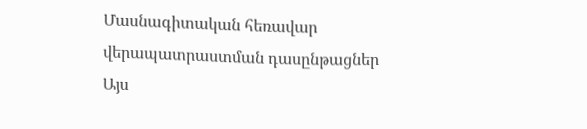Մասնագիտական հեռավար վերապատրաստման դասընթացներ
Այս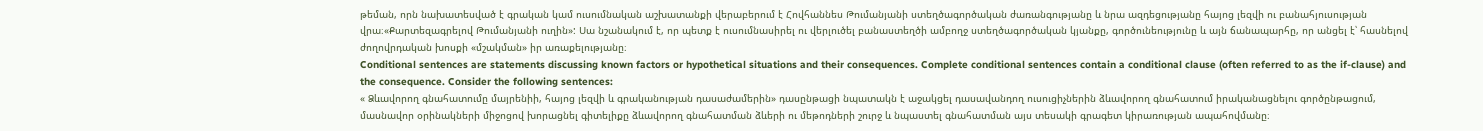թեման, որն նախատեսված է գրական կամ ուսումնական աշխատանքի վերաբերում է Հովհաննես Թումանյանի ստեղծագործական ժառանգությանը և նրա ազդեցությանը հայոց լեզվի ու բանահյուսության վրա։«Քարտեզագրելով Թումանյանի ուղին»: Սա նշանակում է, որ պետք է ուսումնասիրել ու վերլուծել բանաստեղծի ամբողջ ստեղծագործական կյանքը, գործունեությունը և այն ճանապարհը, որ անցել է՝ հասնելով ժողովրդական խոսքի «մշակման» իր առաքելությանը։
Conditional sentences are statements discussing known factors or hypothetical situations and their consequences. Complete conditional sentences contain a conditional clause (often referred to as the if-clause) and the consequence. Consider the following sentences:
« Ձևավորող գնահատումը մայրենիի, հայոց լեզվի և գրականության դասաժամերին» դասընթացի նպատակն է աջակցել դասավանդող ուսուցիչներին ձևավորող գնահատում իրականացնելու գործընթացում, մասնավոր օրինակների միջոցով խորացնել գիտելիքը ձևավորող գնահատման ձևերի ու մեթոդների շուրջ և նպաստել գնահատման այս տեսակի գրագետ կիրառության ապահովմանը։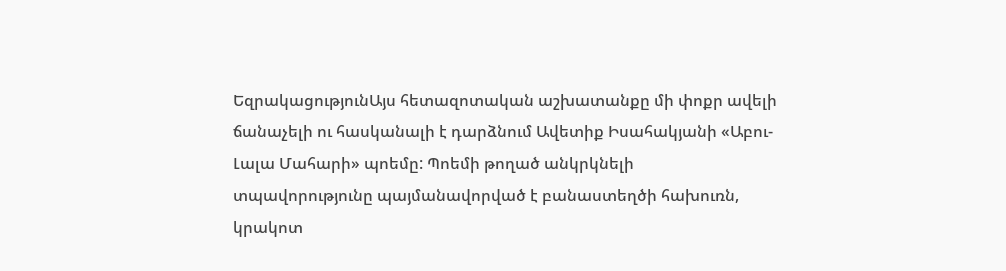ԵզրակացությունԱյս հետազոտական աշխատանքը մի փոքր ավելի ճանաչելի ու հասկանալի է դարձնում Ավետիք Իսահակյանի «Աբու-Լալա Մահարի» պոեմը: Պոեմի թողած անկրկնելի տպավորությունը պայմանավորված է բանաստեղծի հախուռն, կրակոտ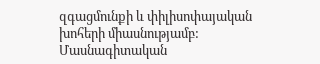զգացմունքի և փիլիսոփայական խոհերի միասնությամբ:
Մասնագիտական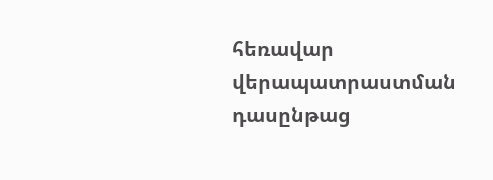հեռավար վերապատրաստման դասընթաց